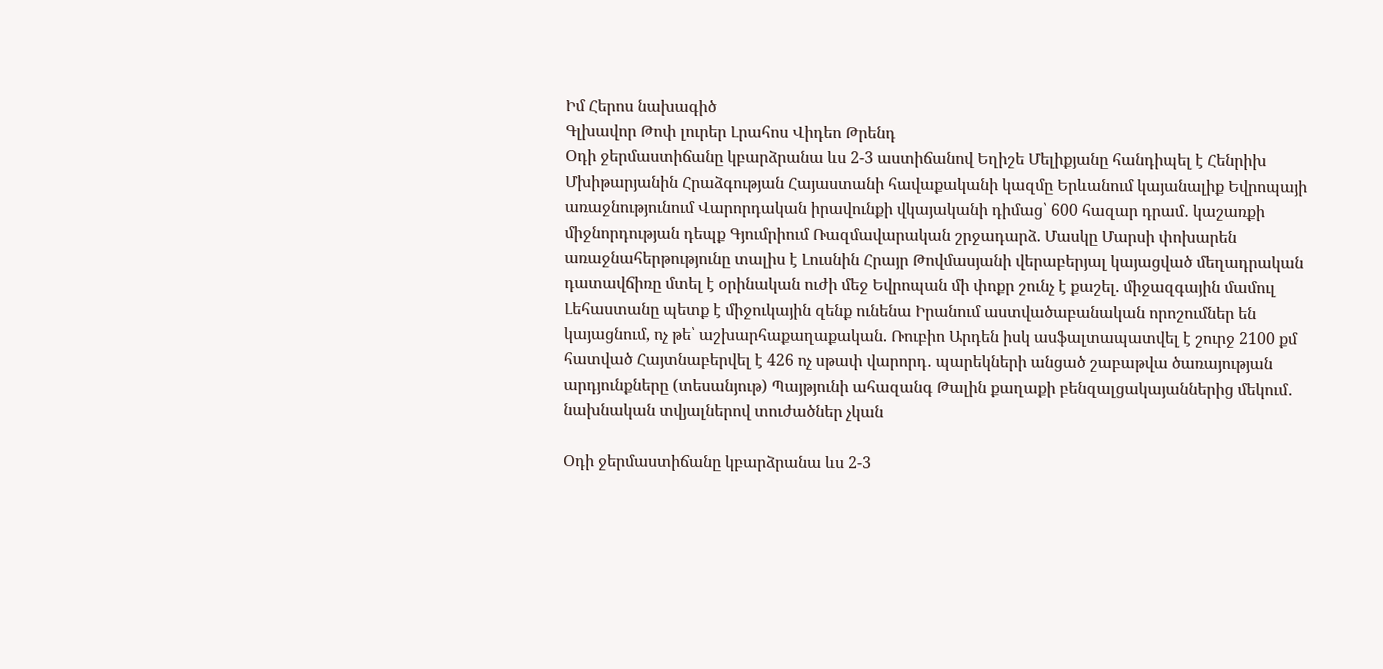Իմ Հերոս նախագիծ
Գլխավոր Թոփ լուրեր Լրահոս Վիդեո Թրենդ
Օդի ջերմաստիճանը կբարձրանա ևս 2-3 աստիճանով Եղիշե Մելիքյանը հանդիպել է Հենրիխ Մխիթարյանին Հրաձգության Հայաստանի հավաքականի կազմը Երևանում կայանալիք Եվրոպայի առաջնությունում Վարորդական իրավունքի վկայականի դիմաց՝ 600 հազար դրամ․ կաշառքի միջնորդության դեպք Գյումրիում Ռազմավարական շրջադարձ. Մասկը Մարսի փոխարեն առաջնահերթությունը տալիս է Լուսնին Հրայր Թովմասյանի վերաբերյալ կայացված մեղադրական դատավճիռը մտել է օրինական ուժի մեջ Եվրոպան մի փոքր շունչ է քաշել. միջազգային մամուլ Լեհաստանը պետք է միջուկային զենք ունենա Իրանում աստվածաբանական որոշումներ են կայացնում, ոչ թե՝ աշխարհաքաղաքական. Ռուբիո Արդեն իսկ ասֆալտապատվել է շուրջ 2100 քմ հատված Հայտնաբերվել է 426 ոչ սթափ վարորդ․ պարեկների անցած շաբաթվա ծառայության արդյունքները (տեսանյութ) Պայթյունի ահազանգ Թալին քաղաքի բենզալցակայաններից մեկում․ նախնական տվյալներով տուժածներ չկան

Օդի ջերմաստիճանը կբարձրանա ևս 2-3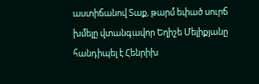աստիճանով Տաք, թարմ եփած սուրճ խմելը վտանգավոր Եղիշե Մելիքյանը հանդիպել է Հենրիխ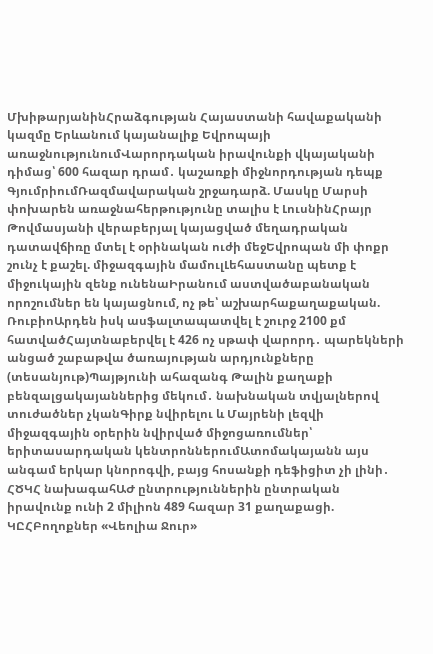ՄխիթարյանինՀրաձգության Հայաստանի հավաքականի կազմը Երևանում կայանալիք Եվրոպայի առաջնությունումՎարորդական իրավունքի վկայականի դիմաց՝ 600 հազար դրամ․ կաշառքի միջնորդության դեպք ԳյումրիումՌազմավարական շրջադարձ. Մասկը Մարսի փոխարեն առաջնահերթությունը տալիս է ԼուսնինՀրայր Թովմասյանի վերաբերյալ կայացված մեղադրական դատավճիռը մտել է օրինական ուժի մեջԵվրոպան մի փոքր շունչ է քաշել. միջազգային մամուլԼեհաստանը պետք է միջուկային զենք ունենաԻրանում աստվածաբանական որոշումներ են կայացնում, ոչ թե՝ աշխարհաքաղաքական. ՌուբիոԱրդեն իսկ ասֆալտապատվել է շուրջ 2100 քմ հատվածՀայտնաբերվել է 426 ոչ սթափ վարորդ․ պարեկների անցած շաբաթվա ծառայության արդյունքները (տեսանյութ)Պայթյունի ահազանգ Թալին քաղաքի բենզալցակայաններից մեկում․ նախնական տվյալներով տուժածներ չկանԳիրք նվիրելու և Մայրենի լեզվի միջազգային օրերին նվիրված միջոցառումներ՝ երիտասարդական կենտրոններումԱտոմակայանն այս անգամ երկար կնորոգվի, բայց հոսանքի դեֆիցիտ չի լինի․ ՀԾԿՀ նախագահԱԺ ընտրություններին ընտրական իրավունք ունի 2 միլիոն 489 հազար 31 քաղաքացի. ԿԸՀԲողոքներ «Վեոլիա Ջուր»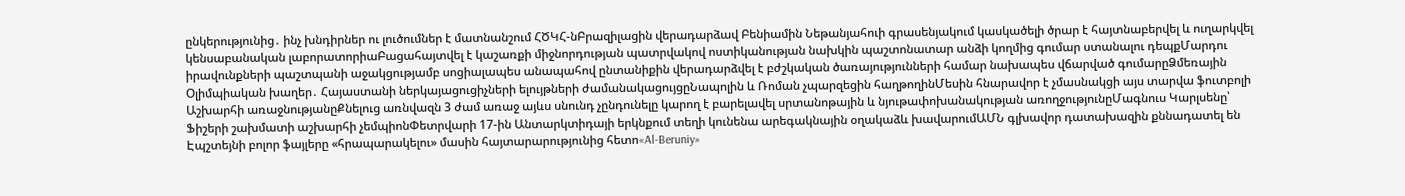ընկերությունից․ ինչ խնդիրներ ու լուծումներ է մատնանշում ՀԾԿՀ-նԲրազիլացին վերադարձավ Բենիամին Նեթանյահուի գրասենյակում կասկածելի ծրար է հայտնաբերվել և ուղարկվել կենսաբանական լաբորատորիաԲացահայտվել է կաշառքի միջնորդության պատրվակով ոստիկանության նախկին պաշտոնատար անձի կողմից գումար ստանալու դեպքՄարդու իրավունքների պաշտպանի աջակցությամբ սոցիալապես անապահով ընտանիքին վերադարձվել է բժշկական ծառայությունների համար նախապես վճարված գումարըՁմեռային Օլիմպիական խաղեր․ Հայաստանի ներկայացուցիչների ելույթների ժամանակացույցըՆապոլին և Ռոման չպարզեցին հաղթողինՄեսին հնարավոր է չմասնակցի այս տարվա ֆուտբոլի Աշխարհի առաջնությանըՔնելուց առնվազն 3 ժամ առաջ այևս սնունդ չընդունելը կարող է բարելավել սրտանոթային և նյութափոխանակության առողջությունըՄագնուս Կարլսենը՝ Ֆիշերի շախմատի աշխարհի չեմպիոնՓետրվարի 17-ին Անտարկտիդայի երկնքում տեղի կունենա արեգակնային օղակաձև խավարումԱՄՆ գլխավոր դատախազին քննադատել են Էպշտեյնի բոլոր ֆայլերը «հրապարակելու» մասին հայտարարությունից հետո«Al-Beruniy»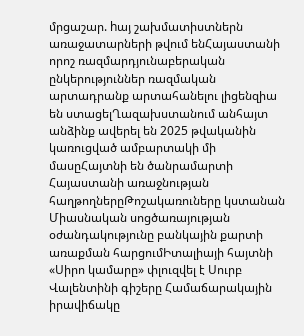մրցաշար. hայ շախմատիստներն առաջատարների թվում ենՀայաստանի որոշ ռազմարդյունաբերական ընկերություններ ռազմական արտադրանք արտահանելու լիցենզիա են ստացելՂազախստանում անհայտ անձինք ավերել են 2025 թվականին կառուցված ամբարտակի մի մասըՀայտնի են ծանրամարտի Հայաստանի առաջնության հաղթողներըԹոշակառուները կստանան Միասնական սոցծառայության օժանդակությունը բանկային քարտի առաքման հարցումԻտալիայի հայտնի «Սիրո կամարը» փլուզվել է Սուրբ Վալենտինի գիշերը Համաճարակային իրավիճակը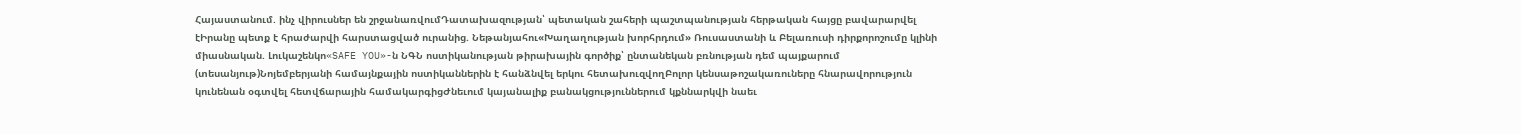Հայաստանում. ինչ վիրուսներ են շրջանառվումԴատախազության՝ պետական շահերի պաշտպանության հերթական հայցը բավարարվել էԻրանը պետք է հրաժարվի հարստացված ուրանից. Նեթանյահու«Խաղաղության խորհրդում» Ռուսաստանի և Բելառուսի դիրքորոշումը կլինի միասնական. Լուկաշենկո«SAFE YOU»-ն ՆԳՆ ոստիկանության թիրախային գործիք՝ ընտանեկան բռնության դեմ պայքարում (տեսանյութ)Նոյեմբերյանի համայնքային ոստիկաններին է հանձնվել երկու հետախուզվողԲոլոր կենսաթոշակառուները հնարավորություն կունենան օգտվել հետվճարային համակարգիցԺնեւում կայանալիք բանակցություններում կքննարկվի նաեւ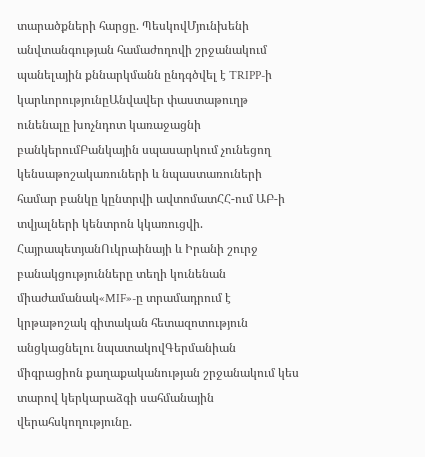տարածքների հարցը. ՊեսկովՄյունխենի անվտանգության համաժողովի շրջանակում պանելային քննարկմանն ընդգծվել է TRIPP-ի կարևորությունըԱնվավեր փաստաթուղթ ունենալը խոչնդոտ կառաջացնի բանկերումԲանկային սպասարկում չունեցող կենսաթոշակառուների և նպաստառուների համար բանկը կընտրվի ավտոմատՀՀ-ում ԱԲ-ի տվյալների կենտրոն կկառուցվի. ՀայրապետյանՈւկրաինայի և Իրանի շուրջ բանակցությունները տեղի կունենան միաժամանակ«MIF»-ը տրամադրում է կրթաթոշակ գիտական հետազոտություն անցկացնելու նպատակովԳերմանիան միգրացիոն քաղաքականության շրջանակում կես տարով կերկարաձգի սահմանային վերահսկողությունը.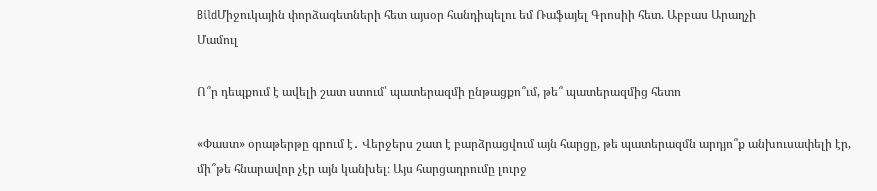BildՄիջուկային փորձագետների հետ այսօր հանդիպելու եմ Ռաֆայել Գրոսիի հետ. Աբբաս Արաղչի
Մամուլ

Ո՞ր դեպքում է ավելի շատ ստում՝ պատերազմի ընթացքո՞ւմ, թե՞ պատերազմից հետո

«Փաստ» օրաթերթը գրում է․ Վերջերս շատ է բարձրացվում այն հարցը, թե պատերազմն արդյո՞ք անխուսափելի էր, մի՞թե հնարավոր չէր այն կանխել։ Այս հարցադրումը լուրջ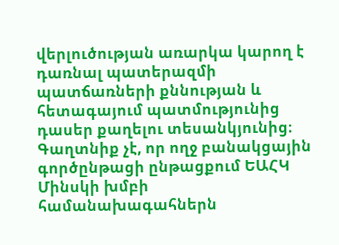վերլուծության առարկա կարող է դառնալ պատերազմի պատճառների քննության և հետագայում պատմությունից դասեր քաղելու տեսանկյունից։ Գաղտնիք չէ, որ ողջ բանակցային գործընթացի ընթացքում ԵԱՀԿ Մինսկի խմբի համանախագահներն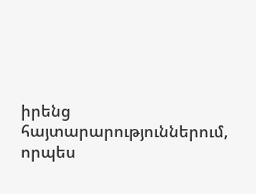իրենց հայտարարություններում, որպես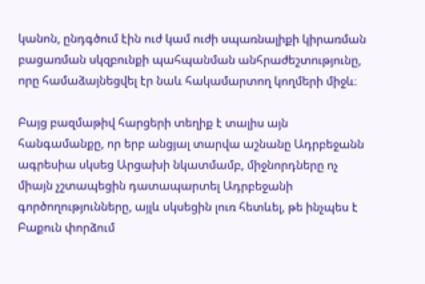կանոն, ընդգծում էին ուժ կամ ուժի սպառնալիքի կիրառման բացառման սկզբունքի պահպանման անհրաժեշտությունը, որը համաձայնեցվել էր նաև հակամարտող կողմերի միջև։

Բայց բազմաթիվ հարցերի տեղիք է տալիս այն հանգամանքը, որ երբ անցյալ տարվա աշնանը Ադրբեջանն ագրեսիա սկսեց Արցախի նկատմամբ, միջնորդները ոչ միայն չշտապեցին դատապարտել Ադրբեջանի գործողությունները, այլև սկսեցին լուռ հետևել, թե ինչպես է Բաքուն փորձում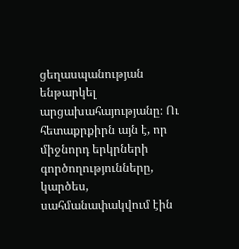ցեղասպանության ենթարկել արցախահայությանը։ Ու հետաքրքիրն այն է, որ միջնորդ երկրների գործողությունները, կարծես, սահմանափակվում էին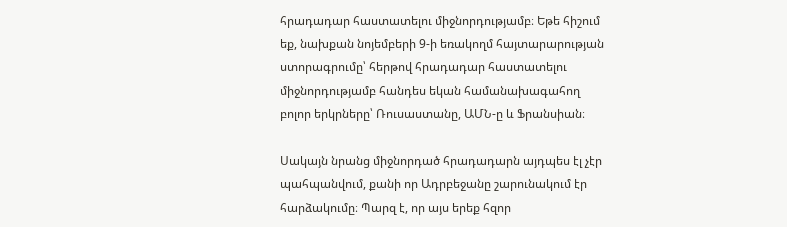հրադադար հաստատելու միջնորդությամբ։ Եթե հիշում եք, նախքան նոյեմբերի 9-ի եռակողմ հայտարարության ստորագրումը՝ հերթով հրադադար հաստատելու միջնորդությամբ հանդես եկան համանախագահող բոլոր երկրները՝ Ռուսաստանը, ԱՄՆ-ը և Ֆրանսիան։

Սակայն նրանց միջնորդած հրադադարն այդպես էլ չէր պահպանվում, քանի որ Ադրբեջանը շարունակում էր հարձակումը։ Պարզ է, որ այս երեք հզոր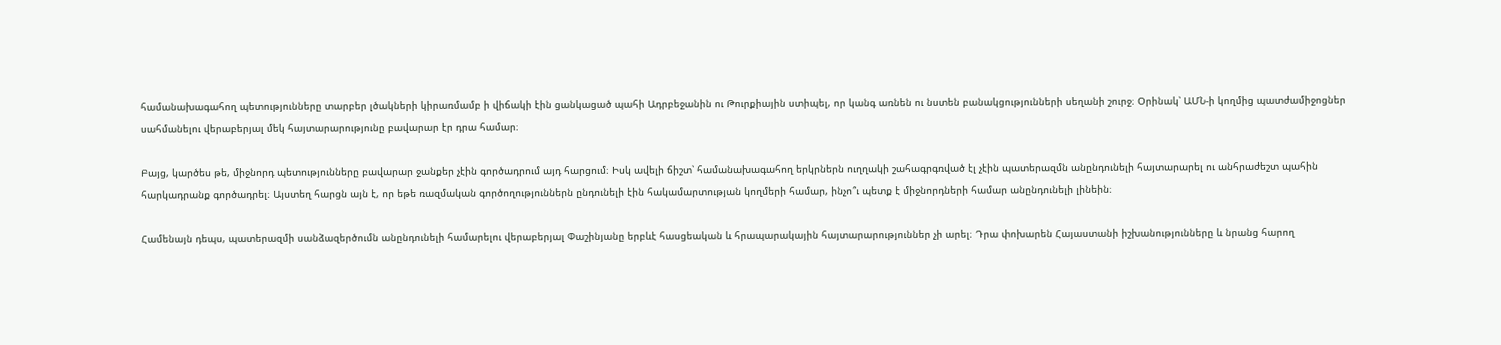համանախագահող պետությունները տարբեր լծակների կիրառմամբ ի վիճակի էին ցանկացած պահի Ադրբեջանին ու Թուրքիային ստիպել, որ կանգ առնեն ու նստեն բանակցությունների սեղանի շուրջ։ Օրինակ՝ ԱՄՆ-ի կողմից պատժամիջոցներ սահմանելու վերաբերյալ մեկ հայտարարությունը բավարար էր դրա համար։

Բայց, կարծես թե, միջնորդ պետությունները բավարար ջանքեր չէին գործադրում այդ հարցում։ Իսկ ավելի ճիշտ՝ համանախագահող երկրներն ուղղակի շահագրգռված էլ չէին պատերազմն անընդունելի հայտարարել ու անհրաժեշտ պահին հարկադրանք գործադրել։ Այստեղ հարցն այն է, որ եթե ռազմական գործողություններն ընդունելի էին հակամարտության կողմերի համար, ինչո՞ւ պետք է միջնորդների համար անընդունելի լինեին։

Համենայն դեպս, պատերազմի սանձազերծումն անընդունելի համարելու վերաբերյալ Փաշինյանը երբևէ հասցեական և հրապարակային հայտարարություններ չի արել։ Դրա փոխարեն Հայաստանի իշխանությունները և նրանց հարող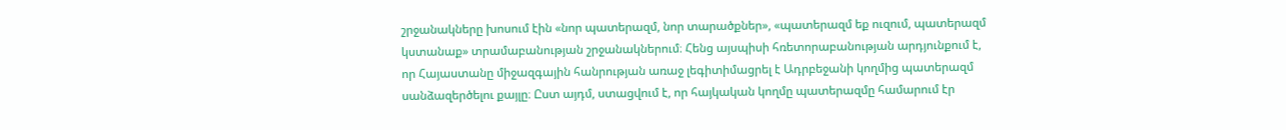շրջանակները խոսում էին «նոր պատերազմ, նոր տարածքներ», «պատերազմ եք ուզում, պատերազմ կստանաք» տրամաբանության շրջանակներում։ Հենց այսպիսի հռետորաբանության արդյունքում է, որ Հայաստանը միջազգային հանրության առաջ լեգիտիմացրել է Ադրբեջանի կողմից պատերազմ սանձազերծելու քայլը։ Ըստ այդմ, ստացվում է, որ հայկական կողմը պատերազմը համարում էր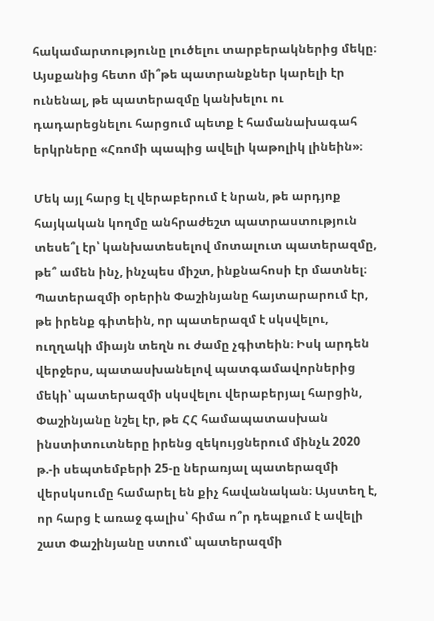հակամարտությունը լուծելու տարբերակներից մեկը։ Այսքանից հետո մի՞թե պատրանքներ կարելի էր ունենալ, թե պատերազմը կանխելու ու դադարեցնելու հարցում պետք է համանախագահ երկրները «Հռոմի պապից ավելի կաթոլիկ լինեին»։

Մեկ այլ հարց էլ վերաբերում է նրան, թե արդյոք հայկական կողմը անհրաժեշտ պատրաստություն տեսե՞լ էր՝ կանխատեսելով մոտալուտ պատերազմը, թե՞ ամեն ինչ, ինչպես միշտ, ինքնահոսի էր մատնել։ Պատերազմի օրերին Փաշինյանը հայտարարում էր, թե իրենք գիտեին, որ պատերազմ է սկսվելու, ուղղակի միայն տեղն ու ժամը չգիտեին։ Իսկ արդեն վերջերս, պատասխանելով պատգամավորներից մեկի՝ պատերազմի սկսվելու վերաբերյալ հարցին, Փաշինյանը նշել էր, թե ՀՀ համապատասխան ինստիտուտները իրենց զեկույցներում մինչև 2020 թ.-ի սեպտեմբերի 25-ը ներառյալ պատերազմի վերսկսումը համարել են քիչ հավանական։ Այստեղ է, որ հարց է առաջ գալիս՝ հիմա ո՞ր դեպքում է ավելի շատ Փաշինյանը ստում՝ պատերազմի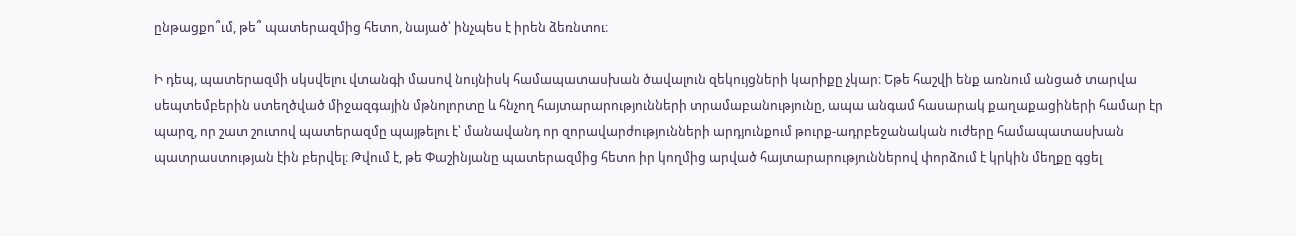ընթացքո՞ւմ, թե՞ պատերազմից հետո, նայած՝ ինչպես է իրեն ձեռնտու։

Ի դեպ, պատերազմի սկսվելու վտանգի մասով նույնիսկ համապատասխան ծավալուն զեկույցների կարիքը չկար։ Եթե հաշվի ենք առնում անցած տարվա սեպտեմբերին ստեղծված միջազգային մթնոլորտը և հնչող հայտարարությունների տրամաբանությունը, ապա անգամ հասարակ քաղաքացիների համար էր պարզ, որ շատ շուտով պատերազմը պայթելու է՝ մանավանդ որ զորավարժությունների արդյունքում թուրք-ադրբեջանական ուժերը համապատասխան պատրաստության էին բերվել։ Թվում է, թե Փաշինյանը պատերազմից հետո իր կողմից արված հայտարարություններով փորձում է կրկին մեղքը գցել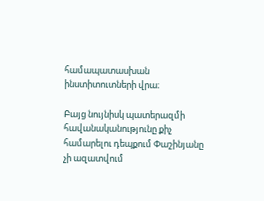համապատասխան ինստիտուտների վրա։

Բայց նույնիսկ պատերազմի հավանականությունը քիչ համարելու դեպքում Փաշինյանը չի ազատվում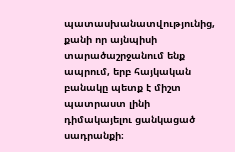պատասխանատվությունից, քանի որ այնպիսի տարածաշրջանում ենք ապրում, երբ հայկական բանակը պետք է միշտ պատրաստ լինի դիմակայելու ցանկացած սադրանքի։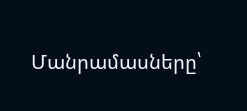Մանրամասները՝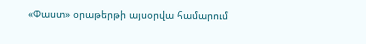«Փաստ» օրաթերթի այսօրվա համարում